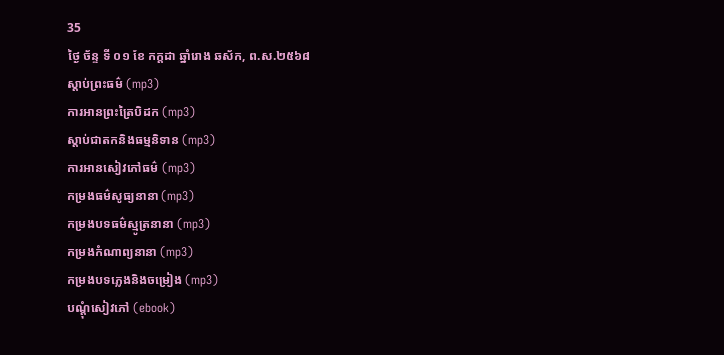35
ថ្ងៃ ច័ន្ទ ទី ០១ ខែ កក្តដា ឆ្នាំរោង ឆស័ក, ព.ស.២៥៦៨
ស្តាប់ព្រះធម៌ (mp3)
ការអានព្រះត្រៃបិដក (mp3)
ស្តាប់ជាតកនិងធម្មនិទាន (mp3)
ការអានសៀវភៅធម៌ (mp3)
កម្រងធម៌សូធ្យនានា (mp3)
កម្រងបទធម៌ស្មូត្រនានា (mp3)
កម្រងកំណាព្យនានា (mp3)
កម្រងបទភ្លេងនិងចម្រៀង (mp3)
បណ្តុំសៀវភៅ (ebook)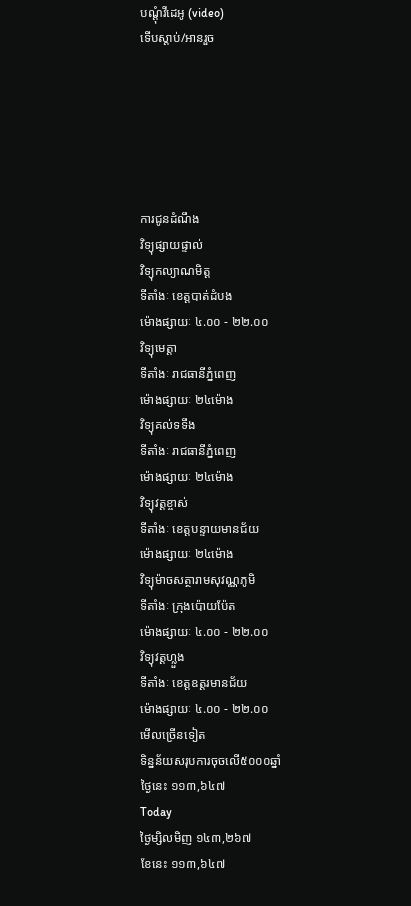បណ្តុំវីដេអូ (video)
ទើបស្តាប់/អានរួច






ការជូនដំណឹង
វិទ្យុផ្សាយផ្ទាល់
វិទ្យុកល្យាណមិត្ត
ទីតាំងៈ ខេត្តបាត់ដំបង
ម៉ោងផ្សាយៈ ៤.០០ - ២២.០០
វិទ្យុមេត្តា
ទីតាំងៈ រាជធានីភ្នំពេញ
ម៉ោងផ្សាយៈ ២៤ម៉ោង
វិទ្យុគល់ទទឹង
ទីតាំងៈ រាជធានីភ្នំពេញ
ម៉ោងផ្សាយៈ ២៤ម៉ោង
វិទ្យុវត្តខ្ចាស់
ទីតាំងៈ ខេត្តបន្ទាយមានជ័យ
ម៉ោងផ្សាយៈ ២៤ម៉ោង
វិទ្យុម៉ាចសត្ថារាមសុវណ្ណភូមិ
ទីតាំងៈ ក្រុងប៉ោយប៉ែត
ម៉ោងផ្សាយៈ ៤.០០ - ២២.០០
វិទ្យុវត្តហ្លួង
ទីតាំងៈ ខេត្តឧត្តរមានជ័យ
ម៉ោងផ្សាយៈ ៤.០០ - ២២.០០
មើលច្រើនទៀត
ទិន្នន័យសរុបការចុចលើ៥០០០ឆ្នាំ
ថ្ងៃនេះ ១១៣,៦៤៧
Today
ថ្ងៃម្សិលមិញ ១៤៣,២៦៧
ខែនេះ ១១៣,៦៤៧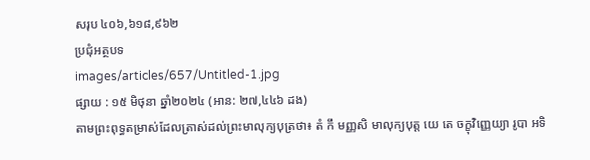សរុប ៤០៦,៦១៨,៩៦២
ប្រជុំអត្ថបទ
images/articles/657/Untitled-1.jpg
ផ្សាយ : ១៥ មិថុនា ឆ្នាំ២០២៤ (អាន: ២៧,៤៤៦ ដង)
តាមព្រះពុទ្ធតម្រាស់ដែលត្រាស់ដល់ព្រះមាលុក្យបុត្រថា៖ តំ កឹ មញ្ញសិ មាលុក្យបុត្ត យេ តេ ចក្ខុវិញ្ញេយ្យា រូបា អទិ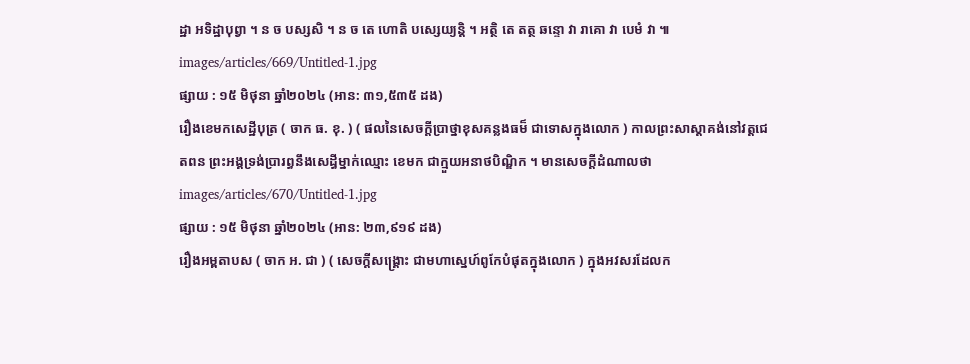ដ្ឋា អទិដ្ឋាបុព្វា ។ ន ច បស្សសិ ។ ន ច តេ ហោតិ បស្សេយ្យន្តិ ។ អត្ថិ តេ តត្ថ ឆន្ទោ វា រាគោ វា បេមំ វា ៕
images/articles/669/Untitled-1.jpg
ផ្សាយ : ១៥ មិថុនា ឆ្នាំ២០២៤ (អាន: ៣១,៥៣៥ ដង)
រឿងខេមកសេដ្ឋីបុត្រ ( ចាក ធ. ខុ. ) ( ផលនៃសេចក្តីប្រាថ្នាខុសគន្លងធម៏ ជាទោសក្នុងលោក ) កាលព្រះសាស្តាគង់នៅវត្តជេតពន ព្រះអង្គទ្រង់ប្រារព្ធនឹងសេដ្ធីម្នាក់ឈ្មោះ ខេមក ជាក្មួយអនាថបិណ្ឌិក ។ មានសេចក្តីដំណាលថា
images/articles/670/Untitled-1.jpg
ផ្សាយ : ១៥ មិថុនា ឆ្នាំ២០២៤ (អាន: ២៣,៩១៩ ដង)
រឿងអម្ពតាបស ( ចាក អ. ជា ) ( សេចក្តីសង្គ្រោះ ជាមហាស្នេហ៍ពូកែបំផុតក្នុងលោក ) ក្នុងអវសរដែលក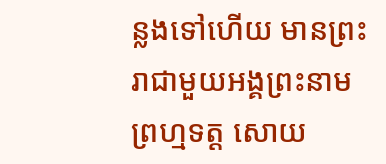ន្លងទៅហើយ មានព្រះរាជាមួយអង្គព្រះនាមព្រហ្មទត្ត សោយ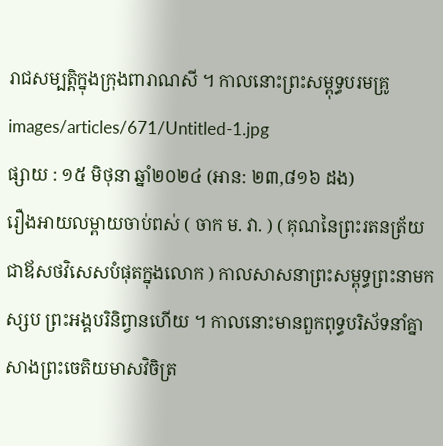រាជសម្បត្តិក្នុងក្រុងពារាណសី ។ កាលនោះព្រះសម្ពុទ្ធបរមគ្រូ
images/articles/671/Untitled-1.jpg
ផ្សាយ : ១៥ មិថុនា ឆ្នាំ២០២៤ (អាន: ២៣,៨១៦ ដង)
រឿងអាយលម្ពាយចាប់ពស់ ( ចាក ម. វា. ) ( គុណនៃព្រះរតនត្រ័យ ជាឪសថវិសេសបំផុតក្នុងលោក ) កាលសាសនាព្រះសម្ពុទ្ធព្រះនាមកស្សប ព្រះអង្គបរិនិព្វានហើយ ។ កាលនោះមានពួកពុទ្ធបរិស័ទនាំគ្នាសាងព្រះចេតិយមាសវិចិត្រ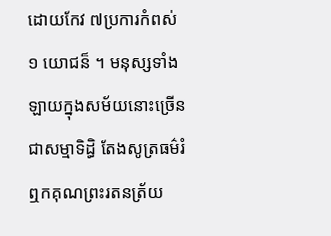ដោយកែវ ៧ប្រការកំពស់ ១ យោជន៏ ។ មនុស្សទាំងឡាយក្នុងសម័យនោះច្រើនជាសម្មាទិដ្ធិ តែងសូត្រធម៌រំឮកគុណព្រះរតនត្រ័យ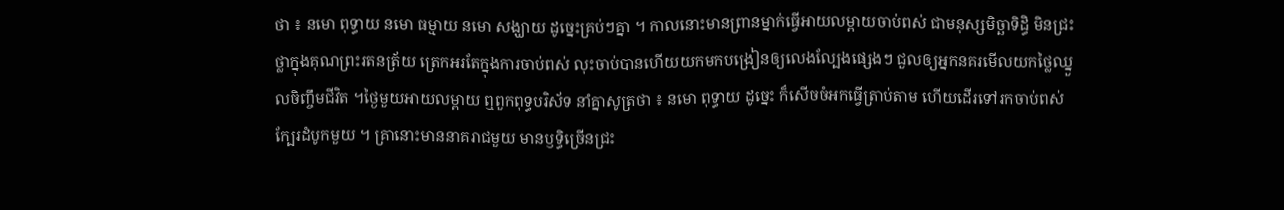ថា ៖ នមោ ពុទ្ធាយ នមោ ធម្មាយ នមោ សង្ឃាយ ដូច្នេះគ្រប់ៗគ្នា ។ កាលនោះមានព្រានម្នាក់ធ្វើអាយលម្ពាយចាប់ពស់ ជាមនុស្សមិច្ឆាទិដ្ធិ មិនជ្រះថ្លាក្នុងគុណព្រះរតនត្រ័យ ត្រេកអរតែក្នុងការចាប់ពស់ លុះចាប់បានហើយយកមកបង្រៀនឲ្យលេងល្បែងផ្សេងៗ ជួលឲ្យអ្នកនគរមើលយកថ្លៃឈ្នួលចិញ្ចឹមជីវិត ។ថ្ងៃមួយអាយលម្ពាយ ឮពួកពុទ្ធបរិស័ទ នាំគ្នាសូត្រថា ៖ នមោ ពុទ្ធាយ ដូច្នេះ ក៏សើចចំអកធ្វើត្រាប់តាម ហើយដើរទៅរកចាប់ពស់ក្បែរដំបូកមួយ ។ គ្រានោះមាននាគរាជមួយ មានឫទ្ធិច្រើនជ្រះ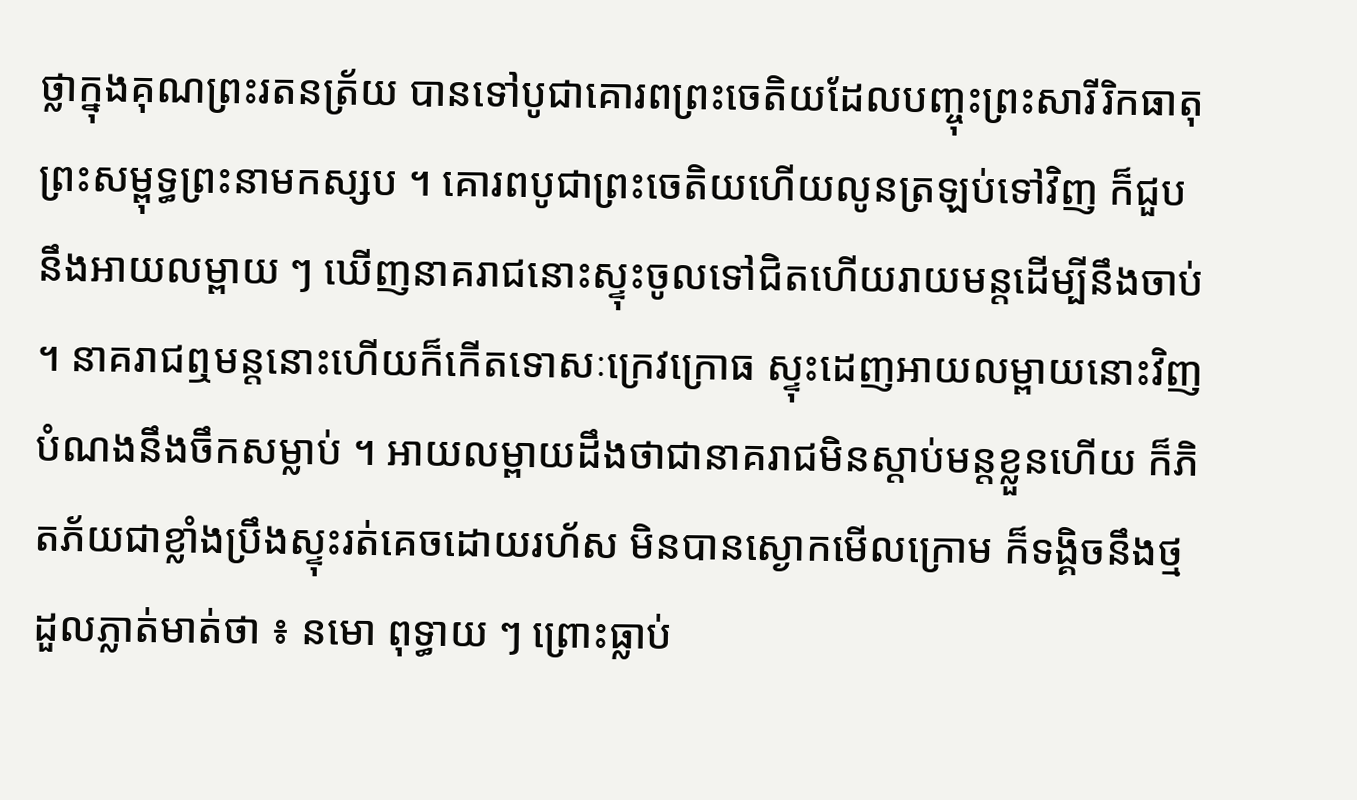ថ្លាក្នុងគុណព្រះរតនត្រ័យ បានទៅបូជាគោរពព្រះចេតិយដែលបញ្ចុះព្រះសារីរិកធាតុ ព្រះសម្ពុទ្ធព្រះនាមកស្សប ។ គោរពបូជាព្រះចេតិយហើយលូនត្រឡប់ទៅវិញ ក៏ជួបនឹងអាយលម្ពាយ ៗ ឃើញនាគរាជនោះស្ទុះចូលទៅជិតហើយរាយមន្តដើម្បីនឹងចាប់ ។ នាគរាជឮមន្តនោះហើយក៏កើតទោសៈក្រេវក្រោធ ស្ទុះដេញអាយលម្ពាយនោះវិញ បំណងនឹងចឹកសម្លាប់ ។ អាយលម្ពាយដឹងថាជានាគរាជមិនស្តាប់មន្តខ្លួនហើយ ក៏ភិតភ័យជាខ្លាំងប្រឹងស្ទុះរត់គេចដោយរហ័ស មិនបានស្ងោកមើលក្រោម ក៏ទង្គិចនឹងថ្មដួលភ្លាត់មាត់ថា ៖ នមោ ពុទ្ធាយ ៗ ព្រោះធ្លាប់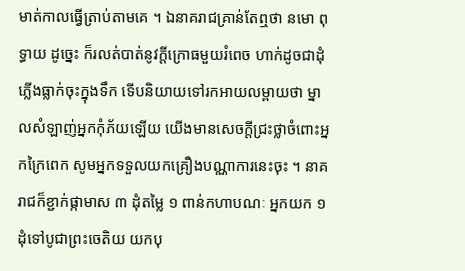មាត់កាលធ្វើត្រាប់តាមគេ ។ ឯនាគរាជគ្រាន់តែឮថា នមោ ពុទ្ធាយ ដូច្នេះ ក៏រលត់បាត់នូវក្តីក្រោធមួយរំពេច ហាក់ដូចជាដុំភ្លើងធ្លាក់ចុះក្នុងទឹក ទើបនិយាយទៅរកអាយលម្ពាយថា ម្នាលសំឡាញ់អ្នកកុំភ័យឡើយ យើងមានសេចក្តីជ្រះថ្លាចំពោះអ្នកក្រៃពេក សូមអ្នកទទួលយកគ្រឿងបណ្ណាការនេះចុះ ។ នាគរាជក៏ខ្ជាក់ផ្កាមាស ៣ ដុំតម្លៃ ១ ពាន់កហាបណៈ អ្នកយក ១ដុំទៅបូជាព្រះចេតិយ យកបុ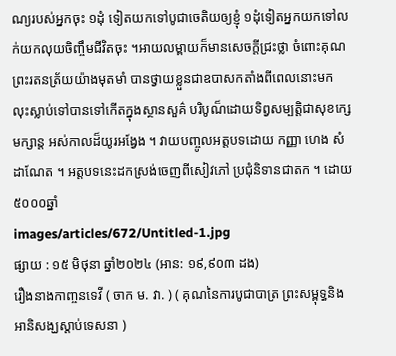ណ្យរបស់អ្នកចុះ ១ដុំ ទៀតយកទៅបូជាចេតិយឲ្យខ្ញុំ ១ដុំទៀតអ្នកយកទៅលក់យកលុយចិញ្ចឹមជីវិតចុះ ។អាយលម្ពាយក៏មានសេចក្តីជ្រះថ្លា ចំពោះគុណព្រះរតនត្រ័យយ៉ាងមុតមាំ បានថ្វាយខ្លួនជាឧបាសកតាំងពីពេលនោះមក លុះស្លាប់ទៅបានទៅកើតក្នុងស្ថានសួគ៌ បរិបូណ៏ដោយទិព្វសម្បត្តិជាសុខក្សេមក្សាន្ត អស់កាលដ៏យូរអង្វែង ។ វាយបញ្ចូលអត្តបទដោយ កញ្ញា ហេង សំដាណែត ។ អត្តបទនេះដកស្រង់ចេញពីសៀវភៅ ប្រជុំនិទានជាតក ។ ដោយ៥០០០ឆ្នាំ
images/articles/672/Untitled-1.jpg
ផ្សាយ : ១៥ មិថុនា ឆ្នាំ២០២៤ (អាន: ១៩,៩០៣ ដង)
រឿងនាងកាញ្ចនទេវី ( ចាក ម. វា. ) ( គុណនៃការបូជាបាត្រ ព្រះសម្ពុទ្ធនិងអានិសង្ឃស្តាប់ទេសនា )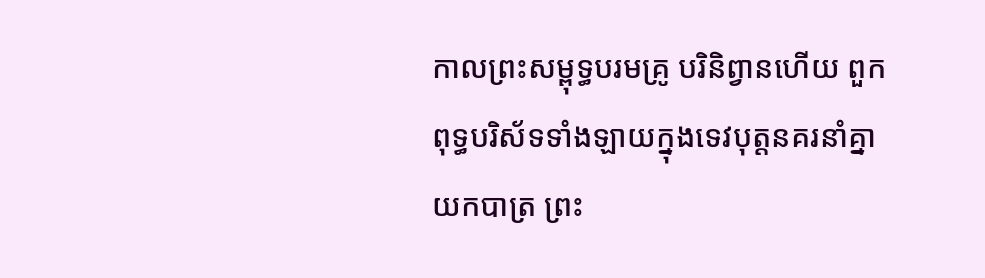កាលព្រះសម្ពុទ្ធបរមគ្រូ បរិនិព្វានហើយ ពួកពុទ្ធបរិស័ទទាំងឡាយក្នុងទេវបុត្តនគរនាំគ្នាយកបាត្រ ព្រះ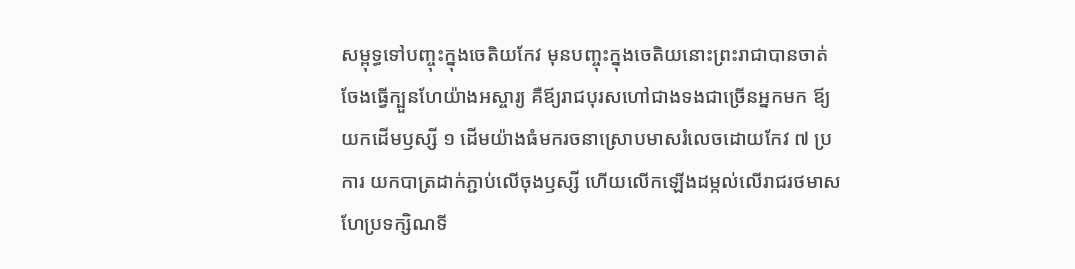សម្ពុទ្ធទៅបញ្ចុះក្នុងចេតិយកែវ មុនបញ្ចុះក្នុងចេតិយនោះព្រះរាជាបានចាត់ចែងធ្វើក្បួនហែយ៉ាងអស្ចារ្យ គឺឪ្យរាជបុរសហៅជាងទងជាច្រើនអ្នកមក ឪ្យយកដើមឫស្សី ១ ដើមយ៉ាងធំមករចនាស្រោបមាសរំលេចដោយកែវ ៧ ប្រការ យកបាត្រដាក់ភ្ជាប់លើចុងឫស្សី ហើយលើកឡើងដម្កល់លើរាជរថមាស ហែប្រទក្សិណទី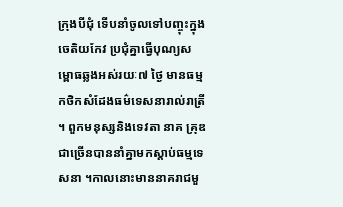ក្រុងបីជុំ ទើបនាំចូលទៅបញ្ចុះក្នុងចេតិយកែវ ប្រជុំគ្នាធ្វើបុណ្យសម្ពោធឆ្លងអស់រយៈ៧ ថ្ងៃ មានធម្មកថិកសំដែងធម៌ទេសនារាល់រាត្រី ។ ពួកមនុស្សនិងទេវតា នាគ គ្រុឌ ជាច្រើនបាននាំគ្នាមកស្តាប់ធម្មទេសនា ។កាលនោះមាននាគរាជមួ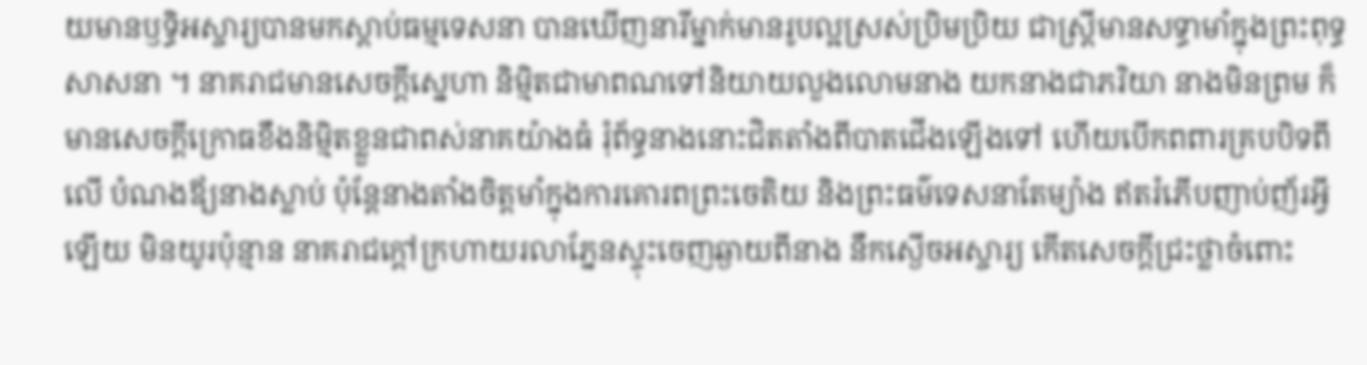យមានឫទ្ធិអស្ចារ្យបានមកស្តាប់ធម្មទេសនា បានឃើញនារីម្នាក់មានរូបល្អស្រស់ប្រិមប្រិយ ជាស្រ្តីមានសទ្ធាមាំក្នុងព្រះពុទ្ធសាសនា ។ នាគរាជមានសេចក្តីស្នេហា និមិ្មតជាមាពណទៅនិយាយលួងលោមនាង យកនាងជាភរិយា នាងមិនព្រម ក៏មានសេចក្តីក្រោធខឹងនិម្មិតខ្លួនជាពស់នាគយ៉ាងធំ រុំព័ទ្ធនាងនោះជិតតាំងពីបាតជើងឡើងទៅ ហើយបើកពពារគ្របបិទពីលើ បំណងឪ្យនាងស្លាប់ ប៉ុន្តែនាងតាំងចិត្តមាំក្នុងការគោរពព្រះចេតិយ និងព្រះធម៌ទេសនាតែម្យ៉ាង ឥតរំភើបញាប់ញ័រអ្វីឡើយ មិនយូរប៉ុន្មាន នាគរាជក្តៅក្រហាយរលាភ្នែនស្ទុះចេញឆ្ងាយពីនាង នឹកស្ងើចអស្ចារ្យ កើតសេចក្តីជ្រះថ្លាចំពោះ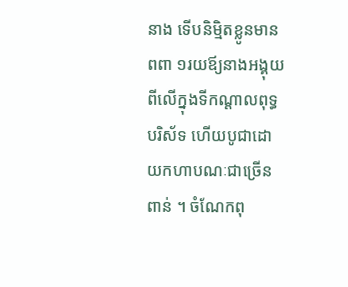នាង ទើបនិមិ្មតខ្លូនមានពពា ១រយឪ្យនាងអង្គុយពីលើក្នុងទីកណ្តាលពុទ្ធបរិស័ទ ហើយបូជាដោយកហាបណៈជាច្រើនពាន់ ។ ចំណែកពុ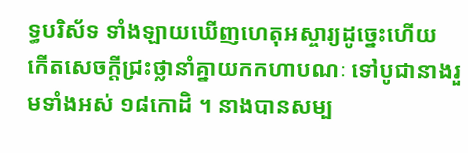ទ្ធបរិស័ទ ទាំងឡាយឃើញហេតុអស្ចារ្យដូច្នេះហើយ កើតសេចក្តីជ្រះថ្លានាំគ្នាយកកហាបណៈ ទៅបូជានាងរួមទាំងអស់ ១៨កោដិ ។ នាងបានសម្ប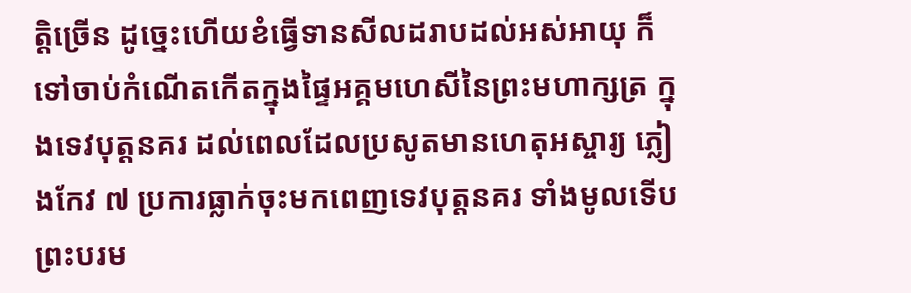ត្តិច្រើន ដូច្នេះហើយខំធ្វើទានសីលដរាបដល់អស់អាយុ ក៏ទៅចាប់កំណើតកើតក្នុងផ្ទៃអគ្គមហេសីនៃព្រះមហាក្សត្រ ក្នុងទេវបុត្តនគរ ដល់ពេលដែលប្រសូតមានហេតុអស្ចារ្យ ភ្លៀងកែវ ៧ ប្រការធ្លាក់ចុះមកពេញទេវបុត្តនគរ ទាំងមូលទើបព្រះបរម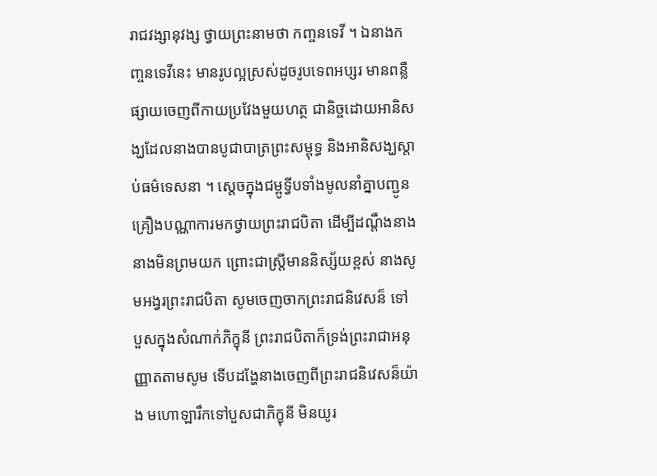រាជវង្សានុវង្ស ថ្វាយព្រះនាមថា កញ្ចនទេវី ។ ឯនាងកញ្ចនទេវីនេះ មានរូបល្អស្រស់ដូចរូបទេពអប្សរ មានពន្លឺផ្សាយចេញពីកាយប្រវែងមួយហត្ថ ជានិច្ចដោយអានិសង្ឃដែលនាងបានបូជាបាត្រព្រះសម្ពុទ្ធ និងអានិសង្ឃស្តាប់ធម៌ទេសនា ។ ស្តេចក្នុងជម្ពូទ្វីបទាំងមូលនាំគ្នាបញ្ជូនគ្រឿងបណ្ណាការមកថ្វាយព្រះរាជបិតា ដើម្បីដណ្តឹងនាង នាងមិនព្រមយក ព្រោះជាស្ត្រីមាននិស្ស័យខ្ពស់ នាងសូមអង្វរព្រះរាជបិតា សូមចេញចាកព្រះរាជនិវេសន៏ ទៅបួសក្នុងសំណាក់ភិក្ខុនី ព្រះរាជបិតាក៏ទ្រង់ព្រះរាជាអនុញ្ញាតតាមសូម ទើបដង្ហែនាងចេញពីព្រះរាជនិវេសន៏យ៉ាង មហោឡារឹកទៅបួសជាភិក្ខុនី មិនយូរ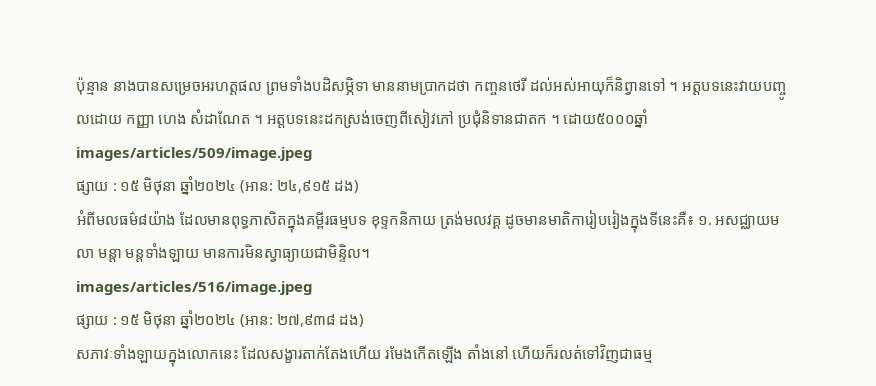ប៉ុន្មាន នាងបានសម្រេចអរហត្តផល ព្រមទាំងបដិសម្ភិទា មាននាមប្រាកដថា កញ្ចនថេរី ដល់អស់អាយុក៏និព្វានទៅ ។ អត្តបទនេះវាយបញ្ចូលដោយ កញ្ញា ហេង សំដាណែត ។ អត្តបទនេះដកស្រង់ចេញពីសៀវភៅ ប្រជុំនិទានជាតក ។ ដោយ៥០០០ឆ្នាំ
images/articles/509/image.jpeg
ផ្សាយ : ១៥ មិថុនា ឆ្នាំ២០២៤ (អាន: ២៤,៩១៥ ដង)
អំពីមលធម៌៨យ៉ាង ដែលមានពុទ្ធភាសិតក្នុងគម្ពីរធម្មបទ ខុទ្ទកនិកាយ ត្រង់មលវគ្គ ដូចមានមាតិការៀបរៀងក្នុងទីនេះគឺ៖ ១. អសជ្ឈាយមលា មន្តា មន្តទាំងឡាយ មានការមិនស្វាធ្យាយជាមិន្ទិល។
images/articles/516/image.jpeg
ផ្សាយ : ១៥ មិថុនា ឆ្នាំ២០២៤ (អាន: ២៧,៩៣៨ ដង)
សភាវៈទាំងឡាយក្នុងលោកនេះ ដែលសង្ខារតាក់តែងហើយ រមែងកើតឡើង តាំងនៅ ហើយក៏រលត់ទៅវិញជាធម្ម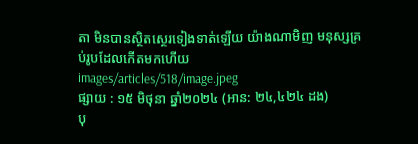តា មិនបានស្ថិតស្ថេរទៀងទាត់ឡើយ យ៉ាងណាមិញ មនុស្សគ្រប់រូបដែលកើតមកហើយ
images/articles/518/image.jpeg
ផ្សាយ : ១៥ មិថុនា ឆ្នាំ២០២៤ (អាន: ២៤,៤២៤ ដង)
បុ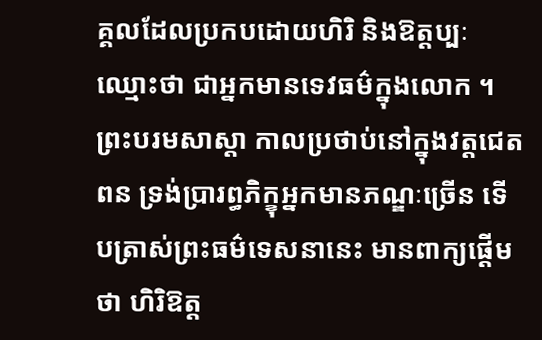គ្គលដែលប្រកបដោយហិរិ និងឱត្តប្បៈ ឈ្មោះថា ជាអ្នកមានទេវធម៌ក្នុងលោក ។ ព្រះបរមសាស្តា កាលប្រថាប់នៅក្នុងវត្តជេតពន ទ្រង់ប្រារព្ធភិក្ខុអ្នកមានភណ្ឌៈច្រើន ទើបត្រាស់ព្រះធម៌ទេសនានេះ មានពាក្យផ្តើមថា ហិរិឱត្ត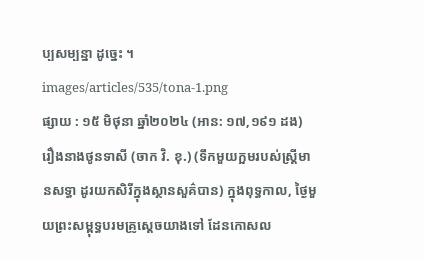ប្បសម្បន្នា ដូច្នេះ ។
images/articles/535/tona-1.png
ផ្សាយ : ១៥ មិថុនា ឆ្នាំ២០២៤ (អាន: ១៧,១៩១ ដង)
រឿងនាងថូនទាសី (ចាក វិ. ខុ.) (ទឹកមួយក្អមរបស់ស្ត្រីមានសទ្ធា ដូរយកសិរីក្នុងស្ថានសួគ៌បាន) ក្នុងពុទ្ធកាល, ថ្ងៃមួយព្រះសម្ពុទ្ធបរមគ្រូស្តេចយាងទៅ ដែនកោសល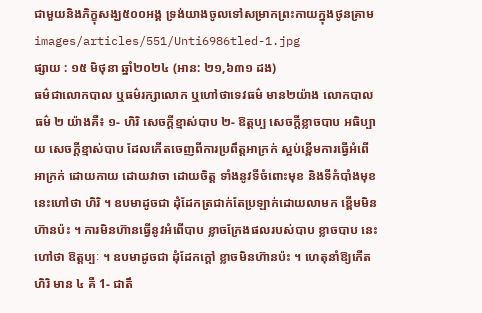ជាមួយនិងភិក្ខុសង្ឃ៥០០អង្គ ទ្រង់យាងចូលទៅសម្រាកព្រះកាយក្នុងថូនគ្រាម
images/articles/551/Unti6986tled-1.jpg
ផ្សាយ : ១៥ មិថុនា ឆ្នាំ២០២៤ (អាន: ២១,៦៣១ ដង)
ធម៌ជាលោកបាល ឬធម៌រក្សាលោក ឬហៅថាទេវធម៌ មាន២យ៉ាង លោកបាលធម៌ ២ យ៉ាងគឺ៖ ១- ហិរិ សេចក្តីខ្មាស់បាប ២- ឱត្តប្ប សេចក្តីខ្លាចបាប អធិប្បាយ សេចក្តីខ្មាស់បាប ដែលកើតចេញពីការប្រពឹត្តអាក្រក់ ស្អប់ខ្ពើមការធ្វើអំពើអាក្រក់ ដោយកាយ ដោយវាចា ដោយចិត្ត ទាំងនូវទីចំពោះមុខ និងទីកំបាំងមុខ នេះហៅថា ហិរិ ។ ឧបមាដូចជា ដុំដែកត្រជាក់តែប្រឡាក់ដោយលាមក ខ្ពើមមិនហ៊ានប៉ះ ។ ការមិនហ៊ានធ្វើនូវអំពើបាប ខ្លាចក្រែងផលរបស់បាប ខ្លាចបាប នេះហៅថា ឱត្តប្បៈ ។ ឧបមាដូចជា ដុំដែកក្តៅ ខ្លាចមិនហ៊ានប៉ះ ។ ហេតុនាំឱ្យកើតហិរិ មាន ៤ គឺ 1- ជាតឹ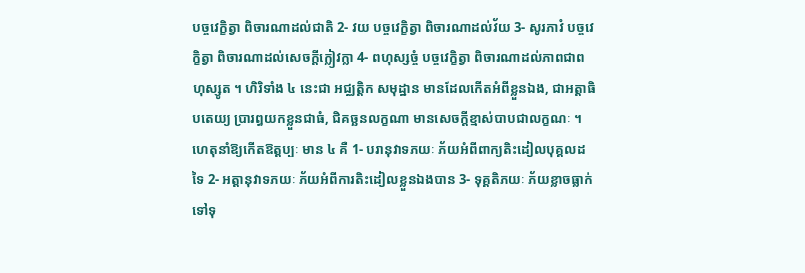បច្ចវេក្ខិត្វា ពិចារណាដល់ជាតិ 2- វយ បច្ចវេក្ខិត្វា ពិចារណាដល់វ័យ 3- សូរភាវំ បច្ចវេក្ខិត្វា ពិចារណាដល់សេចក្តីក្លៀវក្លា 4- ពហុស្សច្ចំ បច្ចវេក្ខិត្វា ពិចារណាដល់ភាពជាពហុស្សូត ។ ហិរិទាំង ៤ នេះជា អជ្ឈត្តិក សមុដ្ឋាន មានដែលកើតអំពីខ្លួនឯង, ជាអត្តាធិបតេយ្យ ប្រារព្ធយកខ្លួនជាធំ, ជិគច្ឆនលក្ខណា មានសេចក្តីខ្មាស់បាបជាលក្ខណៈ ។ ហេតុនាំឱ្យកើតឱត្តប្បៈ មាន ៤ គឺ 1- បរានុវាទភយៈ ភ័យអំពីពាក្យតិះដៀលបុគ្គលដទៃ 2- អត្តានុវាទភយៈ ភ័យអំពីការតិះដៀលខ្លួនឯងបាន 3- ទុគ្គតិភយៈ ភ័យខ្លាចធ្លាក់ទៅទុ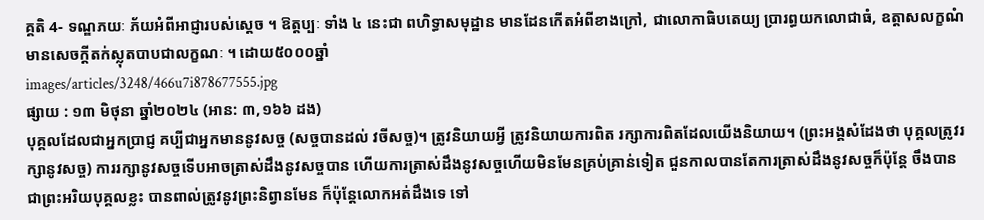គ្គតិ 4- ទណ្ឌភយៈ ភ័យអំពីអាជ្ញារបស់ស្តេច ។ ឱត្តប្បៈ ទាំង ៤ នេះជា ពហិទ្ធាសមុដ្ឋាន មានដែនកើតអំពីខាងក្រៅ, ជាលោកាធិបតេយ្យ ប្រារព្ធយកលោជាធំ, ឧត្តាសលក្ខណំ មានសេចក្តីតក់ស្លុតបាបជាលក្ខណៈ ។ ដោយ៥០០០ឆ្នាំ
images/articles/3248/466u7i878677555.jpg
ផ្សាយ : ១៣ មិថុនា ឆ្នាំ២០២៤ (អាន: ៣,១៦៦ ដង)
បុគ្គលដែលជាអ្នកប្រាជ្ញ គប្បីជាអ្នកមាននូវសច្ច (សច្ចបានដល់ វចីសច្ច)។ ត្រូវនិយាយអ្វី ត្រូវនិយាយការពិត រក្សាការពិតដែលយេីងនិយាយ។ (ព្រះអង្គសំដែងថា បុគ្គលត្រូវរក្សានូវសច្ច) ការរក្សានូវសច្ចទេីបអាចត្រាស់ដឹងនូវសច្ចបាន ហេីយការត្រាស់ដឹងនូវសច្ចហេីយមិនមែនគ្រប់គ្រាន់ទៀត ជួនកាលបានតែការត្រាស់ដឹងនូវសច្ចក៏ប៉ុន្តែ ចឹងបានជាព្រះអរិយបុគ្គលខ្លះ បានពាល់ត្រូវនូវព្រះនិព្វានមែន ក៏ប៉ុន្តែលេាកអត់ដឹងទេ ទៅ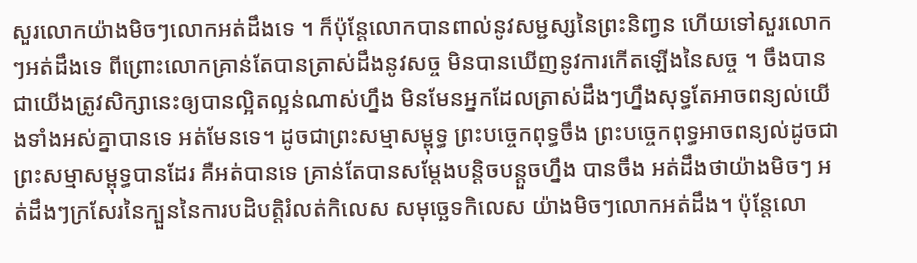សួរលេាកយ៉ាងមិចៗលេាកអត់ដឹងទេ ។ ក៏ប៉ុន្តែលេាកបានពាល់នូវសម្ជស្សនៃព្រះនិពា្វន ហេីយទៅសួរលេាកៗអត់ដឹងទេ ពីព្រេាះលេាកគ្រាន់តែបានត្រាស់ដឹងនូវសច្ច មិនបានឃេីញនូវការកេីតឡេីងនៃសច្ច ។ ចឹងបានជាយេីងត្រូវសិក្សានេះឲ្យបានល្អិតល្អន់ណាស់ហ្នឹង មិនមែនអ្នកដែលត្រាស់ដឹងៗហ្នឹងសុទ្ធតែអាចពន្យល់យេីងទាំងអស់គ្នាបានទេ អត់មែនទេ។ ដូចជាព្រះសម្មាសម្ពុទ្ធ ព្រះបច្ចេកពុទ្ធចឹង ព្រះបច្ចេកពុទ្ធអាចពន្យល់ដូចជាព្រះសម្មាសម្ពុទ្ធបានដែរ គឺអត់បានទេ គ្រាន់តែបានសម្តែងបន្តិចបន្តួចហ្នឹង បានចឹង អត់ដឹងថាយ៉ាងមិចៗ អត់ដឹងៗក្រសែរនៃក្បួននៃការបដិបត្តិរំលត់កិលេស សមុច្ឆេទកិលេស យ៉ាងមិចៗលេាកអត់ដឹង។ ប៉ុន្តែលេា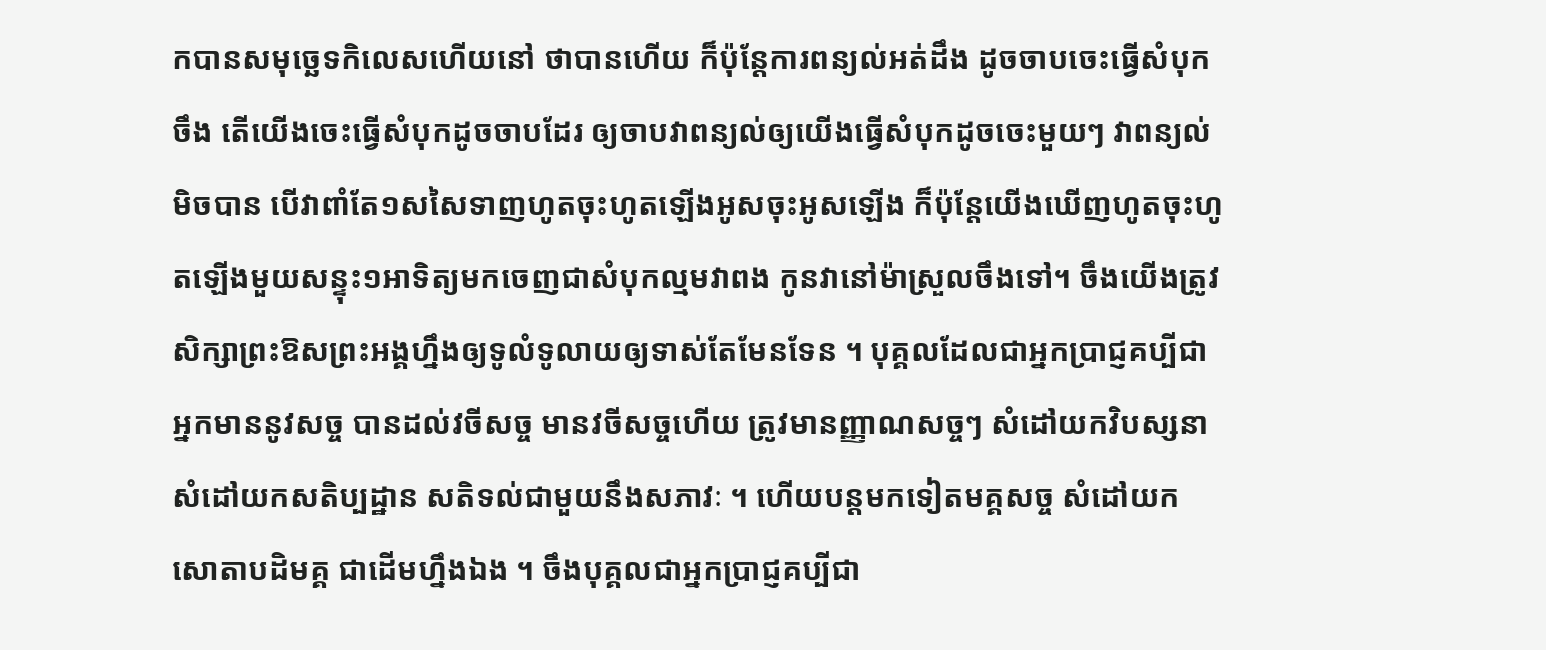កបានសមុច្ឆេទកិលេសហេីយនៅ ថាបានហេីយ ក៏ប៉ុន្តែការពន្យល់អត់ដឹង ដូចចាបចេះធ្វេីសំបុកចឹង តេីយេីងចេះធ្វេីសំបុកដូចចាបដែរ ឲ្យចាបវាពន្យល់ឲ្យយេីងធ្វេីសំបុកដូចចេះមួយៗ វាពន្យល់មិចបាន បេីវាពាំតែ១សសៃទាញហូតចុះហូតឡេីងអូសចុះអូសឡេីង ក៏ប៉ុន្តែយេីងឃេីញហូតចុះហូតឡេីងមួយសន្ទុះ១អាទិត្យមកចេញជាសំបុកល្មមវាពង កូនវានៅម៉ាស្រួលចឹងទៅ។ ចឹងយេីងត្រូវសិក្សាព្រះឱសព្រះអង្គហ្នឹងឲ្យទូលំទូលាយឲ្យទាស់តែមែនទែន ។ បុគ្គលដែលជាអ្នកប្រាជ្ញគប្បីជាអ្នកមាននូវសច្ច បានដល់វចីសច្ច មានវចីសច្ចហេីយ ត្រូវមានញ្ញាណសច្ចៗ សំដៅយកវិបស្សនា សំដៅយកសតិប្បដ្ឋាន សតិទល់ជាមួយនឹងសភាវៈ ។ ហេីយបន្តមកទៀតមគ្គសច្ច សំដៅយកសោតាបដិមគ្គ ជាដេីមហ្នឹងឯង ។ ចឹងបុគ្គលជាអ្នកប្រាជ្ញគប្បីជា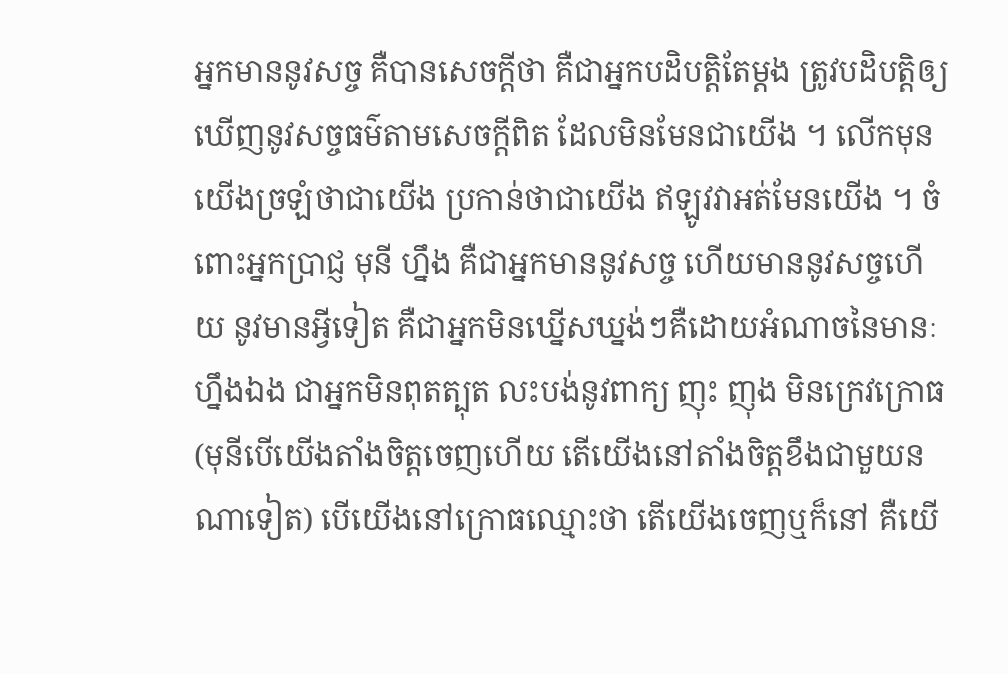អ្នកមាននូវសច្ច គឺបានសេចក្តីថា គឺជាអ្នកបដិបត្តិតែម្តង ត្រូវបដិបត្តិឲ្យឃេីញនូវសច្ចធម៌តាមសេចក្តីពិត ដែលមិនមែនជាយេីង ។ លេីកមុនយេីងច្រឡំថាជាយេីង ប្រកាន់ថាជាយេីង ឥឡូវវាអត់មែនយេីង ។ ចំពេាះអ្នកប្រាជ្ញ មុនី ហ្នឹង គឺជាអ្នកមាននូវសច្ច ហេីយមាននូវសច្ចហេីយ នូវមានអ្វីទៀត គឺជាអ្នកមិនឃ្នេីសឃ្នង់ៗគឺដេាយអំណាចនៃមានៈហ្នឹងឯង ជាអ្នកមិនពុតត្បុត លះបង់នូវពាក្យ ញុះ ញុង មិនក្រេវក្រេាធ (មុនីបេីយេីងតាំងចិត្តចេញហេីយ តេីយេីងនៅតាំងចិត្តខឹងជាមួយនណាទៀត) បេីយេីងនៅក្រេាធឈ្មេាះថា តេីយេីងចេញឬក៏នៅ គឺយេី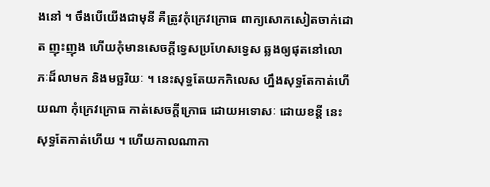ងនៅ ។ ចឹងបេីយេីងជាមុនី គឺត្រូវកុំក្រេវក្រេាធ ពាក្យសេាកសៀតចាក់ដេាត ញុះញុង ហេីយកុំមានសេចក្តីទ្វេសប្រហែសទ្វេស ឆ្លងឲ្យផុតនៅលេាភៈដ៏លាមក និងមច្ឆរិយៈ ។ នេះសុទ្ធតែយកកិលេស ហ្នឹងសុទ្ធតែកាត់ហេីយណា កុំក្រេវក្រេាធ កាត់សេចក្តីក្រេាធ ដេាយអទេាសៈ ដេាយខន្តី នេះសុទ្ធតែកាត់ហេីយ ។ ហេីយកាលណាកា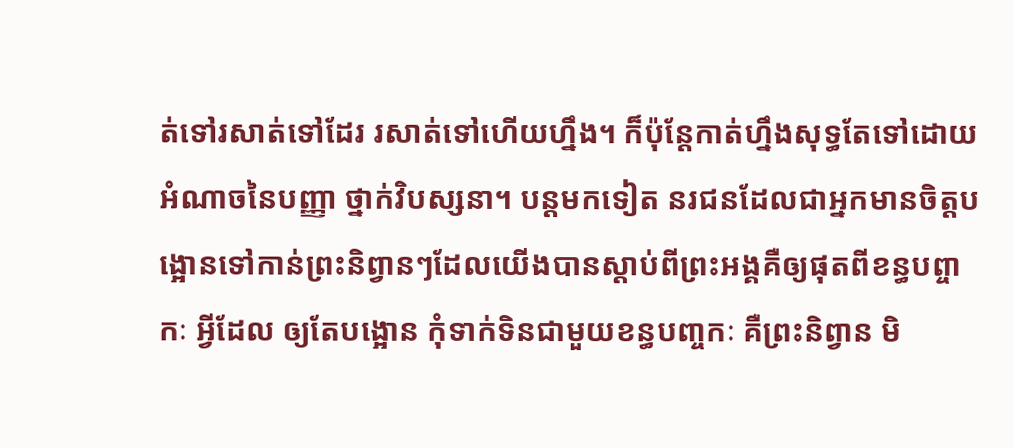ត់ទៅរសាត់ទៅដែរ រសាត់ទៅហេីយហ្នឹង។ ក៏ប៉ុន្តែកាត់ហ្នឹងសុទ្ធតែទៅដេាយអំណាចនៃបញ្ញា ថ្នាក់វិបស្សនា។ បន្តមកទៀត នរជនដែលជាអ្នកមានចិត្តបង្អេានទៅកាន់ព្រះនិព្វានៗដែលយេីងបានស្តាប់ពីព្រះអង្គគឺឲ្យផុតពីខន្ធបព្ចាកៈ អ្វីដែល ឲ្យតែបង្អេាន កុំទាក់ទិនជាមួយខន្ធបពា្ចកៈ គឺព្រះនិព្វាន មិ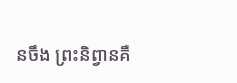នចឹង ព្រះនិព្វានគឺ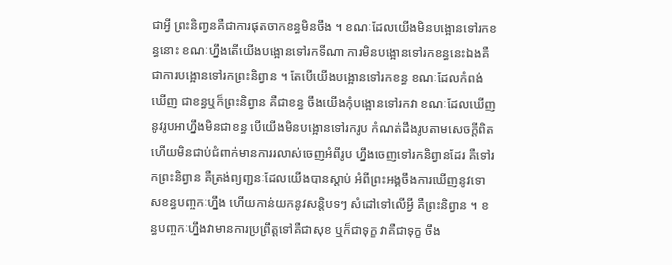ជាអ្វី ព្រះនិពា្វនគឺជាការផុតចាកខន្ធមិនចឹង ។ ខណៈដែលយេីងមិនបង្អេានទៅរកខន្ធនេាះ ខណៈហ្នឹងតេីយេីងបង្អេានទៅរកទីណា ការមិនបង្អេានទៅរកខន្ធនេះឯងគឺជាការបង្អេានទៅរកព្រះនិព្វាន ។ តែបេីយេីងបង្អេានទៅរកខន្ធ ខណៈដែលកំពង់ឃេីញ ជាខន្ធឬក៏ព្រះនិព្វាន គឺជាខន្ធ ចឹងយេីងកុំបង្អេានទៅរកវា ខណៈដែលឃេីញនូវរូបអាហ្នឹងមិនជាខន្ធ បេីយេីងមិនបង្អេានទៅរករូប កំណត់ដឹងរូបតាមសេចក្តីពិត ហេីយមិនជាប់ជំពាក់មានការរលាស់ចេញអំពីរូប ហ្នឹងចេញទៅរកនិព្វានដែរ គឺទៅរកព្រះនិព្វាន គឺត្រង់ព្យពា្ជនៈដែលយេីងបានស្តាប់ អំពីព្រះអង្គចឹងការឃេីញនូវទេាសខន្ធបពា្ចកៈហ្នឹង ហេីយកាន់យកនូវសន្តិបទៗ សំដៅទៅលេីអ្វី គឺព្រះនិព្វាន ។ ខន្ធបពា្ចកៈហ្នឹងវាមានការប្រព្រឹត្តទៅគឺជាសុខ ឬក៏ជាទុក្ខ វាគឺជាទុក្ខ ចឹង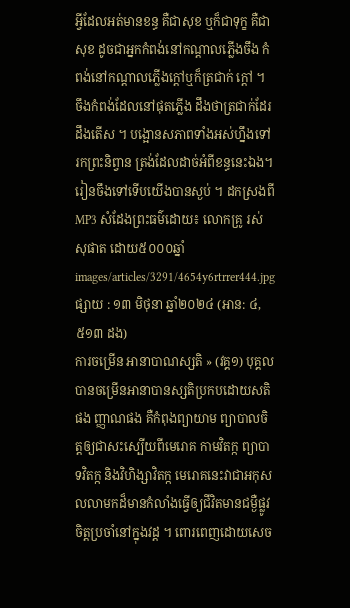អ្វីដែលអត់មានខន្ធ គឺជាសុខ ឬក៏ជាទុក្ខ គឺជាសុខ ដូចជាអ្នកកំពង់នៅកណ្តាលភ្លេីងចឹង កំពង់នៅកណ្តាលភ្លេីងក្តៅឬក៏ត្រជាក់ ក្តៅ ។ ចឹងកំពង់ដែលនៅផុតភ្លេីង ដឹងថាត្រជាក់ដែរ ដឹងតេីស ។ បង្អេានសភាពទាំងអស់ហ្នឹងទៅរកព្រះនិព្វាន ត្រង់ដែលដាច់អំពីខន្ធនេះឯង។ រៀនចឹងទៅទេីបយេីងបានស្ងប់ ។ ដកស្រងពី MP3 សំដែងព្រះធម៌ដេាយ៖ លេាកគ្រូ រស់ សុផាត ដោយ៥០០០ឆ្នាំ
images/articles/3291/4654y6rtrrer444.jpg
ផ្សាយ : ១៣ មិថុនា ឆ្នាំ២០២៤ (អាន: ៤,៥១៣ ដង)
ការចម្រេីន អានាបាណស្សតិ » (វគ្គ១) បុគ្គលបានចម្រេីនអានាបានស្សតិប្រកបដោយសតិផង ញ្ញាណផង គឺកំពុងព្យាយាម ព្យាបាលចិត្តឲ្យជាសះស្បេីយពីមេរោគ កាមវិតក្ក ព្យាបាទវិតក្ក និងវិហិង្សាវិតក្ក មេរោគនេះវាជាអកុសលលាមកដ៏មានកំលាំងធ្វេីឲ្យជីវិតមានជម្ងឺផ្លូវចិត្តប្រចាំនៅក្នុងវដ្ត ។ ពោរពេញដោយសេច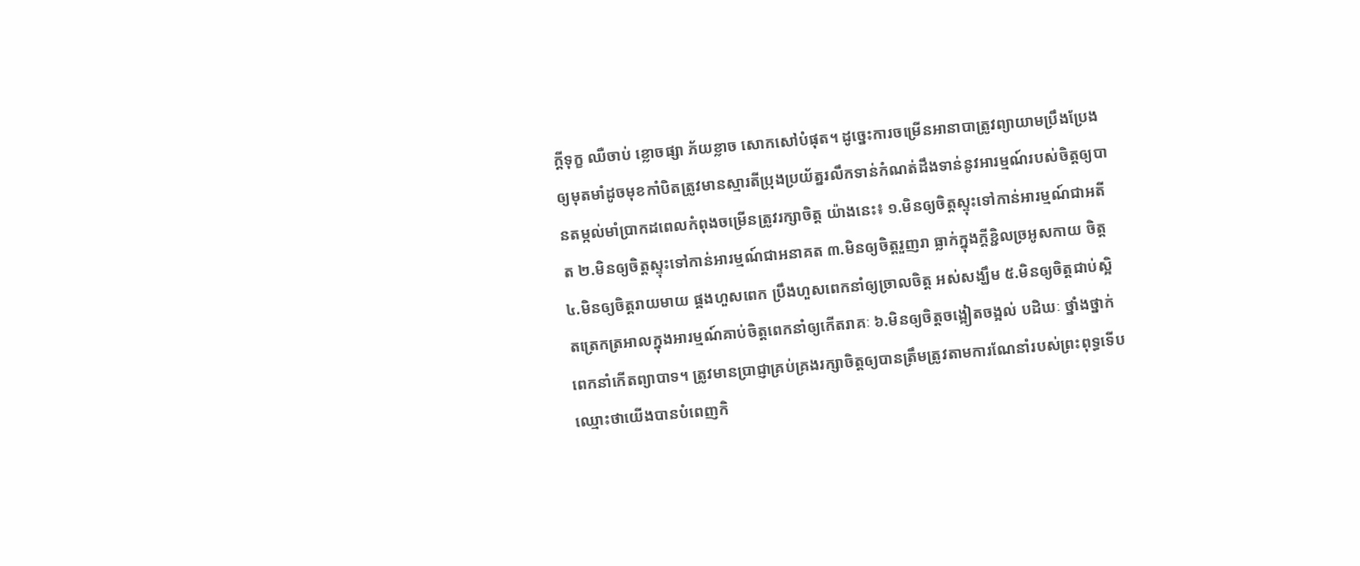ក្តីទុក្ខ ឈឺចាប់ ខ្លោចផ្សា ភ័យខ្លាច សោកសៅបំផុត។ ដូច្នេះការចម្រេីនអានាបាត្រូវព្យាយាមប្រឹងប្រែងឲ្យមុតមាំដូចមុខកាំបិតត្រូវមានស្មារតីប្រុងប្រយ័ត្នរលឹកទាន់កំណត់ដឹងទាន់នូវអារម្មណ៍របស់ចិត្តឲ្យបានតម្កល់មាំប្រាកដពេលកំពុងចម្រេីនត្រូវរក្សាចិត្ត យ៉ាងនេះ៖ ១.មិនឲ្យចិត្តស្ទុះទៅកាន់អារម្មណ៍ជាអតីត ២.មិនឲ្យចិត្តស្ទុះទៅកាន់អារម្មណ៍ជាអនាគត ៣.មិនឲ្យចិត្តរួញរា ធ្លាក់ក្នុងក្តីខ្ជិលច្រអូសកាយ ចិត្ត ៤.មិនឲ្យចិត្តរាយមាយ ផ្គងហួសពេក ប្រឹងហួសពេកនាំឲ្យច្រាលចិត្ត អស់សង្ឃឹម ៥.មិនឲ្យចិត្តជាប់ស្អិតត្រេកត្រអាលក្នុងអារម្មណ៍គាប់ចិត្តពេកនាំឲ្យកេីតរាគៈ ៦.មិនឲ្យចិត្តចង្អៀតចង្អល់ បដិឃៈ ថ្នាំងថ្នាក់ពេកនាំកេីតព្យាបាទ។ ត្រូវមានប្រាជ្ញាគ្រប់គ្រងរក្សាចិត្តឲ្យបានត្រឹមត្រូវតាមការណែនាំរបស់ព្រះពុទ្ធទេីបឈ្មោះថាយេីងបានបំពេញកិ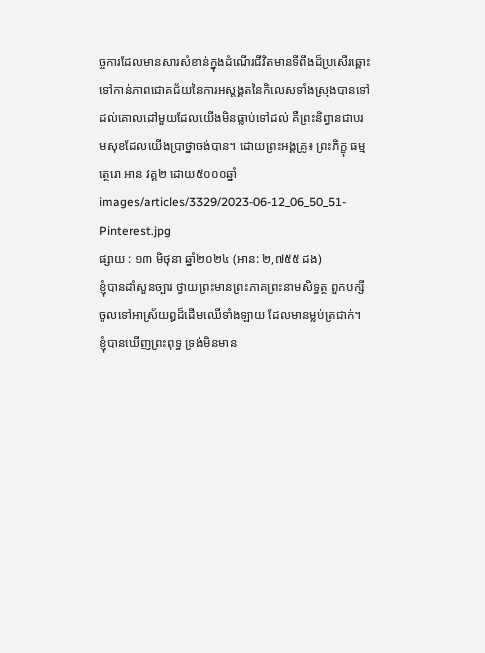ច្ចការដែលមានសារសំខាន់ក្នុងដំណេីរជីវិតមានទីពឹងដ៏ប្រសេីរឆ្ពោះទៅកាន់ភាពជោគជ័យនៃការអស្តង្គតនៃកិលេសទាំងស្រុងបានទៅដល់គោលដៅមួយដែលយេីងមិនធ្លាប់ទៅដល់ គឺព្រះនិព្វានជាបរមសុខដែលយេីងប្រាថ្នាចង់បាន។ ដេាយព្រះអង្គគ្រូ៖ ព្រះភិក្ខុ ធម្មត្ថេរោ អាន វគ្គ២ ដោយ៥០០០ឆ្នាំ
images/articles/3329/2023-06-12_06_50_51-Pinterest.jpg
ផ្សាយ : ១៣ មិថុនា ឆ្នាំ២០២៤ (អាន: ២,៧៥៥ ដង)
ខ្ញុំបានដាំសួនច្បារ ថ្វាយព្រះមានព្រះភាគព្រះនាមសិទ្ធត្ថ ពួកបក្សីចូលទៅអាស្រ័យឰដ៏ដើមឈើទាំងឡាយ ដែលមានម្លប់ត្រជាក់។ ខ្ញុំបានឃើញព្រះពុទ្ធ ទ្រង់មិនមាន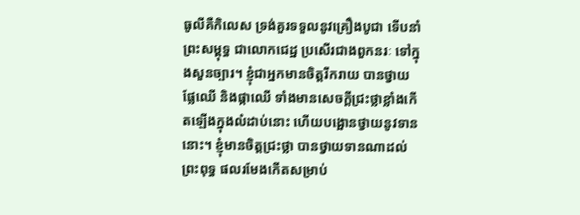ធូលីគឺកិលេស ទ្រង់គួរទទួលនូវគ្រឿងបូជា ទើបនាំព្រះសម្ពុទ្ធ ជាលោកជេដ្ឋ ប្រសើរជាងពួកនរៈ ទៅក្នុងសួនច្បារ។ ខ្ញុំជាអ្នកមានចិត្តរីករាយ បានថ្វាយផ្លែឈើ និងផ្កាឈើ ទាំងមានសេចក្តីជ្រះថ្លាខ្លាំងកើតឡើងក្នុងលំដាប់នោះ ហើយបង្អោនថ្វាយនូវទាននោះ។ ខ្ញុំមានចិត្តជ្រះថ្លា បានថ្វាយទានណាដល់ព្រះពុទ្ធ ផលរមែងកើតសម្រាប់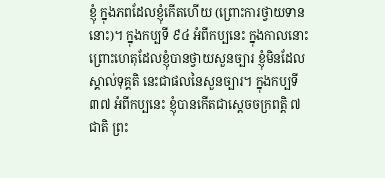ខ្ញុំ ក្នុងភពដែលខ្ញុំកើតហើយ (ព្រោះការថ្វាយទាននោះ)។ ក្នុងកប្បទី ៩៤ អំពីកប្បនេះ ក្នុងកាលនោះ ព្រោះហេតុដែលខ្ញុំបានថ្វាយសួនច្បារ ខ្ញុំមិនដែលស្គាល់ទុគ្គតិ នេះជាផលនៃសួនច្បារ។ ក្នុងកប្បទី ៣៧ អំពីកប្បនេះ ខ្ញុំបានកើតជាស្តេចចក្រពត្តិ ៧ ជាតិ ព្រះ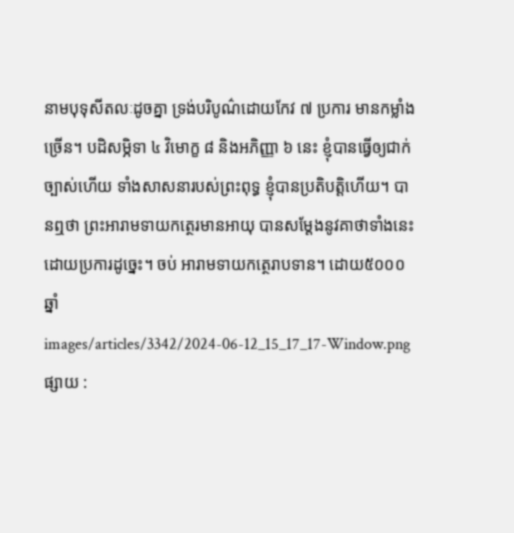នាមបុទុសីតលៈដូចគ្នា ទ្រង់បរិបូណ៌ដោយកែវ ៧ ប្រការ មានកម្លាំងច្រើន។ បដិសម្ភិទា ៤ វិមោក្ខ ៨ និងអភិញ្ញា ៦ នេះ ខ្ញុំបានធ្វើឲ្យជាក់ច្បាស់ហើយ ទាំងសាសនារបស់ព្រះពុទ្ធ ខ្ញុំបានប្រតិបតិ្តហើយ។ បានឮថា ព្រះអារាមទាយកត្ថេរមានអាយុ បានសម្តែងនូវគាថាទាំងនេះ ដោយប្រការដូច្នេះ។ ចប់ អារាមទាយកត្ថេរាបទាន។ ដោយ៥០០០ឆ្នាំ
images/articles/3342/2024-06-12_15_17_17-Window.png
ផ្សាយ :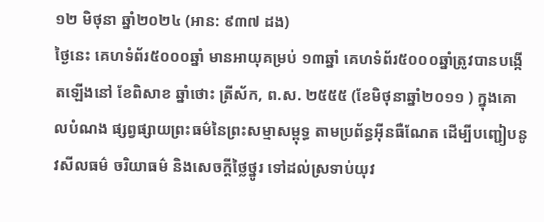១២ មិថុនា ឆ្នាំ២០២៤ (អាន: ៩៣៧ ដង)
ថ្ងៃនេះ គេហទំព័រ៥០០០ឆ្នាំ មានអាយុគម្រប់ ១៣ឆ្នាំ គេហទំព័រ៥០០០ឆ្នាំត្រូវបានបង្កើតឡើងនៅ ខែពិសាខ ឆ្នាំថោះ ត្រីស័ក, ព.ស. ២៥៥៥ (ខែមិថុនាឆ្នាំ២០១១ ) ក្នុងគោលបំណង ផ្សព្វផ្សាយព្រះធម៌នៃព្រះសម្មាសម្ពុទ្ធ តាមប្រព័ន្ធអ៊ីនធឺណែត ដើម្បីបញ្ជៀបនូវសីលធម៌ ចរិយាធម៌ និងសេចក្តីថ្លៃថ្នូរ ទៅដល់ស្រទាប់យុវ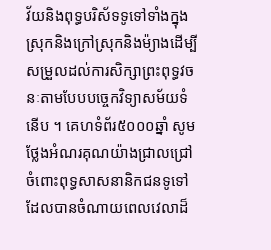វ័យនិងពុទ្ធបរិស័ទទូទៅទាំងក្នុងស្រុកនិងក្រៅស្រុកនិងម៉្យាងដើម្បីសម្រួលដល់ការសិក្សាព្រះពុទ្ធវចនៈតាមបែបបច្ចេកវិទ្យាសម័យទំនើប ។ គេហទំព័រ៥០០០ឆ្នាំ សូមថ្លែងអំណរគុណយ៉ាងជ្រាលជ្រៅចំពោះពុទ្ធសាសនានិកជនទូទៅដែលបានចំណាយពេលវេលាដ៏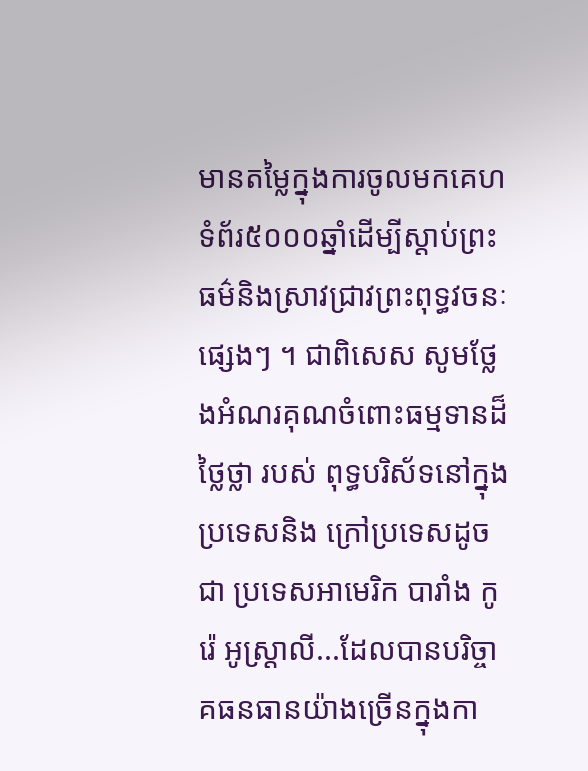មានតម្លៃក្នុងការចូលមកគេហទំព័រ៥០០០ឆ្នាំដើម្បីស្តាប់ព្រះធម៌និងស្រាវជ្រាវព្រះពុទ្ធវចនៈផ្សេងៗ ។ ជាពិសេស សូមថ្លែងអំណរគុណចំពោះធម្មទានដ៏ថ្លៃថ្លា របស់ ពុទ្ធបរិស័ទនៅក្នុងប្រទេសនិង ក្រៅប្រទេសដូចជា ប្រទេសអាមេរិក បារាំង កូរ៉េ អូស្រ្តាលី...ដែលបានបរិច្ចាគធនធានយ៉ាងច្រើនក្នុងកា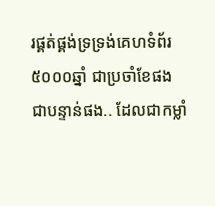រផ្គត់ផ្គង់ទ្រទ្រង់គេហទំព័រ៥០០០ឆ្នាំ ជាប្រចាំខែផង ជាបន្ទាន់ផង.. ដែលជាកម្លាំ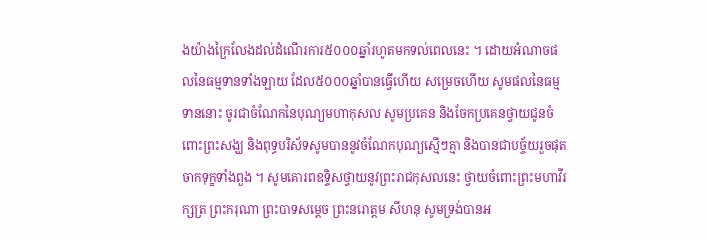ងយ៉ាងក្រៃលែងដល់ដំណើរការ៥០០០ឆ្នាំរហូតមកទល់ពេលនេះ ។ ដោយអំណាចផលនៃធម្មទានទាំងឡាយ ដែល៥០០០ឆ្នាំបានធ្វើហើយ សម្រេចហើយ សូមផលនៃធម្មទាននោះ ចូរជាចំណែកនៃបុណ្យមហាកុសល សូមប្រគេន និងចែកប្រគេនថ្វាយជូនចំពោះព្រះសង្ឃ និងពុទ្ធបរិស័ទសូមបាននូវចំណែកបុណ្យស្មើៗគ្មា និងបានជាបច្ច័យរួចផុតចាកទុក្ខទាំងពួង ។ សូមគោរពឧទ្ទិសថ្វាយនូវព្រះរាជកុសលនេះ ថ្វាយចំពោះព្រះមហាវីរក្សត្រ ព្រះករុណា ព្រះបាទសម្តេច ព្រះនរោត្តម សីហនុ សូមទ្រង់បានអ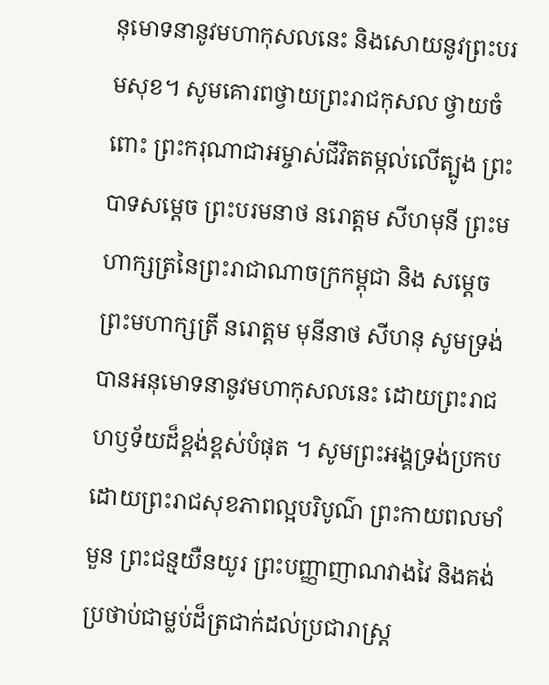នុមោទនានូវមហាកុសលនេះ និងសោយនូវព្រះបរមសុខ។ សូមគោរពថ្វាយព្រះរាជកុសល ថ្វាយចំពោះ ព្រះករុណាជាអម្ចាស់ជីវិតតម្កល់លើត្បូង ព្រះបាទសម្តេច ព្រះបរមនាថ នរោត្តម សីហមុនី ព្រះមហាក្សត្រនៃព្រះរាជាណាចក្រកម្ពុជា និង សម្តេចព្រះមហាក្សត្រី នរោត្តម មុនីនាថ សីហនុ សូមទ្រង់បានអនុមោទនានូវមហាកុសលនេះ ដោយព្រះរាជហឫទ័យដ៏ខ្ពង់ខ្ពស់បំផុត ។ សូមព្រះអង្គទ្រង់ប្រកបដោយព្រះរាជសុខភាពល្អបរិបូណ៌ ព្រះកាយពលមាំមួន ព្រះជន្មយឺនយូរ ព្រះបញ្ញាញាណវាងវៃ និងគង់ប្រថាប់ជាម្លប់ដ៏ត្រជាក់ដល់ប្រជារាស្រ្ត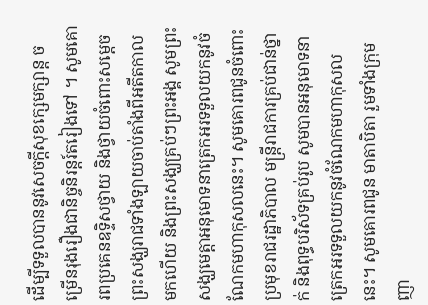ដើម្បីទទួលបាននូវសេចក្តីសុខក្សេមក្សាន្ត ចម្រើនរុងរឿងជានិច្ចនិរន្តរ៍តរៀងទៅ ។ សូមគោរពប្រគេនឧទ្ទិសថ្វាយ និងថ្វាយចំពោះសម្តេចព្រះសង្ឃរាជទាំងឡាយចាប់តាំងពីអតីតកាលមកហើយ និងព្រះសង្ឃគ្រប់ៗព្រះអង្គ សូមព្រះសង្ឃមេត្តាអនុមោទនាត្រេកអរទទួលយកនូវចំណែកមហាកុសលនេះ។ សូមគោរពជូនចំពោះ ប្រមុខរាជរដ្ឋាភិបាល មន្រ្តីរាជការគ្រប់ជាន់ថ្នាក់ និងពុទ្ធបរិស័ទគ្រប់រូប សូមបានអនុមោទនាត្រេកអរទទួលយកនូវចំណែកមហាកុសលនេះ។ សូមគោរពជូន មាតាបិតា រួមទាំងក្រុមញា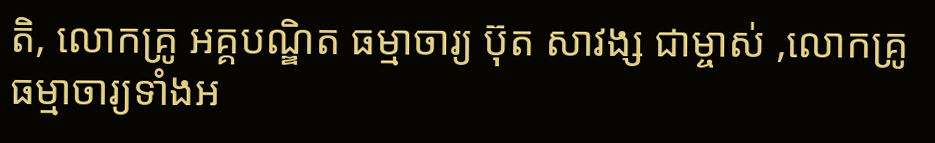តិ, លោកគ្រូ អគ្គបណ្ឌិត ធម្មាចារ្យ ប៊ុត សាវង្ស ជាម្ចាស់ ,លោកគ្រូធម្មាចារ្យទាំងអ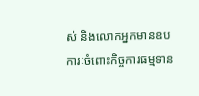ស់ និងលោកអ្នកមានឧបការៈចំពោះកិច្ចការធម្មទាន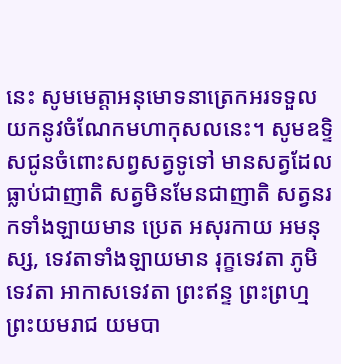នេះ សូមមេត្តាអនុមោទនាត្រេកអរទទួលយកនូវចំណែកមហាកុសលនេះ។ សូមឧទ្ទិសជូនចំពោះសព្វសត្វទូទៅ មានសត្វដែលធ្លាប់ជាញាតិ សត្វមិនមែនជាញាតិ សត្វនរកទាំងឡាយមាន ប្រេត អសុរកាយ អមនុស្ស, ទេវតាទាំងឡាយមាន រុក្ខទេវតា ភូមិទេវតា អាកាសទេវតា ព្រះឥន្ទ ព្រះព្រហ្ម ព្រះយមរាជ យមបា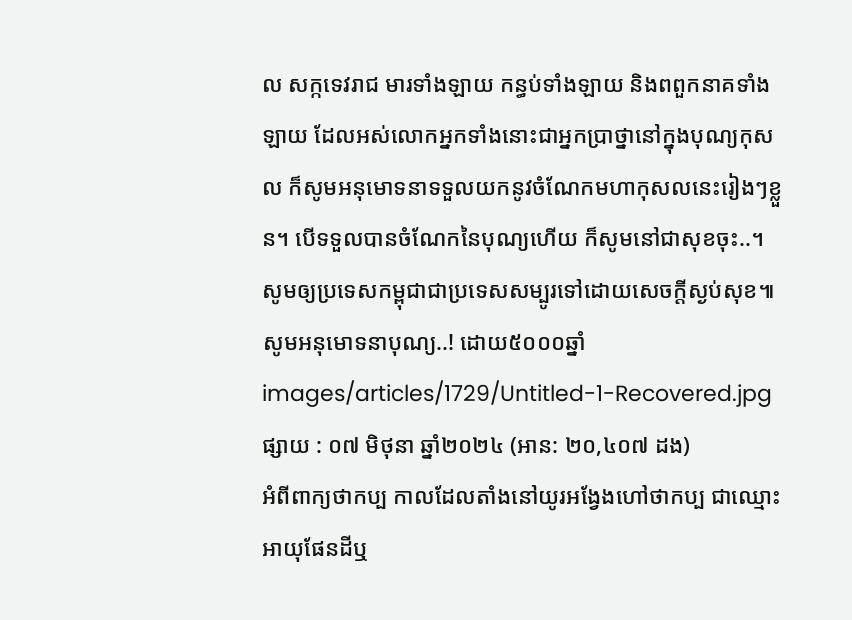ល សក្កទេវរាជ មារទាំងឡាយ កន្ធប់ទាំងឡាយ និងពពួកនាគទាំងឡាយ ដែលអស់លោកអ្នកទាំងនោះជាអ្នកប្រាថ្នានៅក្នុងបុណ្យកុសល ក៏សូមអនុមោទនាទទួលយកនូវចំណែកមហាកុសលនេះរៀងៗខ្លួន។ បើទទួលបានចំណែកនៃបុណ្យហើយ ក៏សូមនៅជាសុខចុះ..។ សូមឲ្យប្រទេសកម្ពុជាជាប្រទេសសម្បូរទៅដោយសេចក្តីស្ងប់សុខ៕ សូមអនុមោទនាបុណ្យ..! ដោយ៥០០០ឆ្នាំ
images/articles/1729/Untitled-1-Recovered.jpg
ផ្សាយ : ០៧ មិថុនា ឆ្នាំ២០២៤ (អាន: ២០,៤០៧ ដង)
អំពីពាក្យថាកប្ប កាលដែលតាំងនៅយូរអង្វែងហៅថាកប្ប ជាឈ្មោះអាយុផែនដីឬ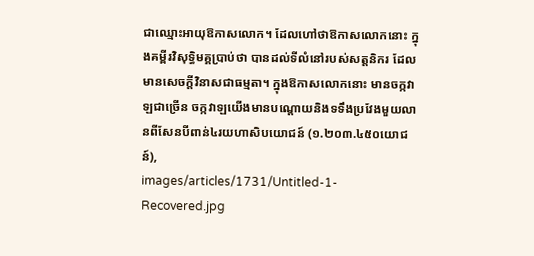ជាឈ្មោះអាយុឱកាសលោក។ ដែលហៅថាឱកាសលោកនោះ ក្នុងគម្ពីរវិសុទ្ធិមគ្គប្រាប់ថា បានដល់ទីលំនៅរបស់សត្តនិករ ដែលមានសេចក្ដីវិនាសជាធម្មតា។ ក្នុងឱកាសលោកនោះ មានចក្កវាឡជាច្រើន ចក្កវាឡយើងមានបណ្ដោយនិងទទឹងប្រវែងមួយលានពីសែនបីពាន់៤រយហាសិបយោជន៍ (១.២០៣.៤៥០យោជន៍),
images/articles/1731/Untitled-1-Recovered.jpg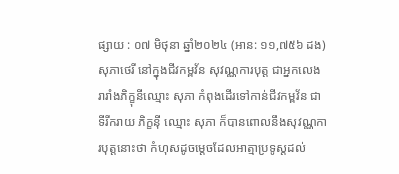ផ្សាយ : ០៧ មិថុនា ឆ្នាំ២០២៤ (អាន: ១១,៧៥៦ ដង)
សុភាថេរី នៅក្នុងជីវកម្ពវ័ន សុវណ្ណការបុត្ត ជាអ្នកលេង រារាំងភិក្ខុនីឈ្មោះ សុភា កំពុងដើរទៅកាន់ជីវកម្ពវ័ន ជាទីរីករាយ ភិក្ខន៉ី ឈ្មោះ សុភា ក៏បានពោលនឹងសុវណ្ណការបុត្តនោះថា កំហុសដូចម្តេចដែលអាត្មាប្រទូស្តដល់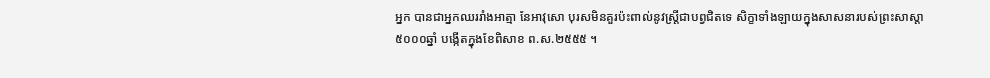អ្នក បានជាអ្នកឈររាំងអាត្មា នែអាវុសោ បុរសមិនគួរប៉ះពាល់នូវស្ត្រីជាបព្វជិតទេ សិក្ខាទាំងឡាយក្នុងសាសនារបស់ព្រះសាស្តា
៥០០០ឆ្នាំ បង្កើតក្នុងខែពិសាខ ព.ស.២៥៥៥ ។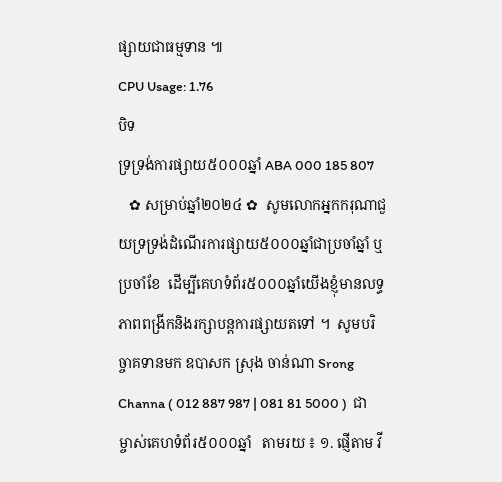ផ្សាយជាធម្មទាន ៕
CPU Usage: 1.76
បិទ
ទ្រទ្រង់ការផ្សាយ៥០០០ឆ្នាំ ABA 000 185 807
   ✿ សម្រាប់ឆ្នាំ២០២៤ ✿  សូមលោកអ្នកករុណាជួយទ្រទ្រង់ដំណើរការផ្សាយ៥០០០ឆ្នាំជាប្រចាំឆ្នាំ ឬប្រចាំខែ  ដើម្បីគេហទំព័រ៥០០០ឆ្នាំយើងខ្ញុំមានលទ្ធភាពពង្រីកនិងរក្សាបន្តការផ្សាយតទៅ ។  សូមបរិច្ចាគទានមក ឧបាសក ស្រុង ចាន់ណា Srong Channa ( 012 887 987 | 081 81 5000 )  ជាម្ចាស់គេហទំព័រ៥០០០ឆ្នាំ   តាមរយ ៖ ១. ផ្ញើតាម វី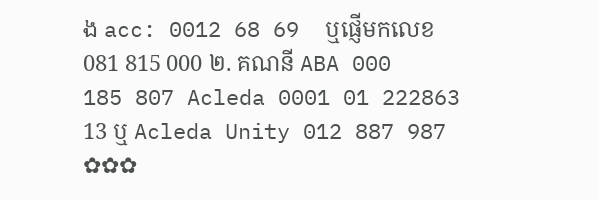ង acc: 0012 68 69  ឬផ្ញើមកលេខ 081 815 000 ២. គណនី ABA 000 185 807 Acleda 0001 01 222863 13 ឬ Acleda Unity 012 887 987  ✿✿✿